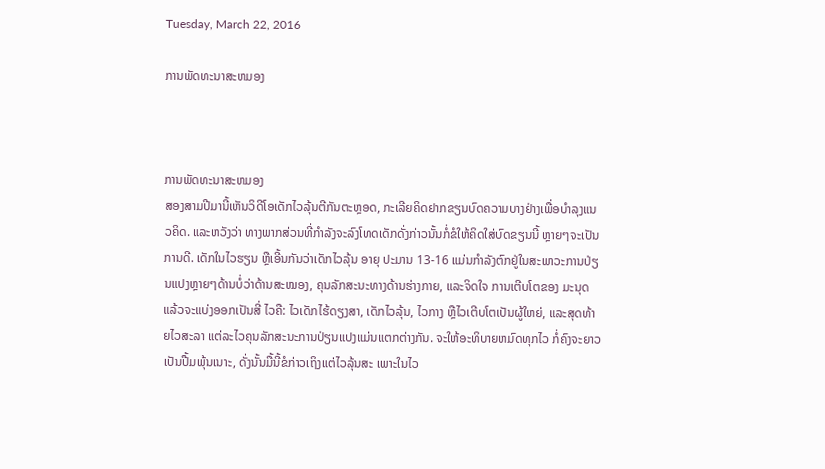Tuesday, March 22, 2016

ການພັດທະນາສະຫມອງ



ການພັດທະນາສະຫມອງ
ສອງສາມປີມານີ້ເຫັນວິດີໂອເດັກໄວລຸ້ນຕີກັນຕະຫຼອດ, ກະເລີຍຄິດຢາກຂຽນບົດຄວາມບາງຢ່າງເພື່ອບໍາລຸງແນວຄິດ. ແລະຫວັງວ່າ ທາງພາກສ່ວນທີ່ກໍາລັງຈະລົງໂທດເດັກດັ່ງກ່າວນັ້ນກໍ່ຂໍໃຫ້ຄິດໃສ່ບົດຂຽນນີ້ ຫຼາຍໆຈະເປັນການດີ. ເດັກໃນໄວຮຽນ ຫຼືເອີ້ນກັນວ່າເດັກໄວລຸ້ນ ອາຍຸ ປະມານ 13-16 ແມ່ນກໍາລັງຕົກຢູ່ໃນສະພາວະການປ່ຽນແປງຫຼາຍໆດ້ານບໍ່ວ່າດ້ານສະໝອງ, ຄຸນລັກສະນະທາງດ້ານຮ່າງກາຍ, ແລະຈິດໃຈ ການເຕີບໂຕຂອງ ມະນຸດແລ້ວຈະແບ່ງອອກເປັນສີ່ ໄວຄື: ໄວເດັກໄຮ້ດຽງສາ, ເດັກໄວລຸ້ນ, ໄວກາງ ຫຼືໄວເຕີບໂຕເປັນຜູ້ໃຫຍ່, ແລະສຸດທ້າຍໄວສະລາ ແຕ່ລະໄວຄຸນລັກສະນະການປ່ຽນແປງແມ່ນແຕກຕ່າງກັນ. ຈະໃຫ້ອະທິບາຍຫມົດທຸກໄວ ກໍ່ຄົງຈະຍາວເປັນປື້ມພຸ້ນເນາະ, ດັ່ງນັ້ນມື້ນີ້ຂໍກ່າວເຖິງແຕ່ໄວລຸ້ນສະ ເພາະໃນໄວ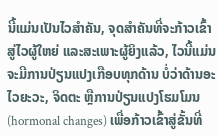ນີ້ແມ່ນເປັນໄວສໍາຄັນ, ຈຸດສໍາຄັນທີ່ຈະກ້າວເຂົ້າສູ່ໄວຜູ້ໃຫຍ່ ແລະສະເພາະຜູ້ຍິງແລ້ວ, ໄວນີ້ແມ່ນຈະມີການປ່ຽນແປງເກືອບທຸກດ້ານ ບໍ່ວ່າດ້ານອະໄວຍະວະ, ຈິດຕະ ຫຼືການປ່ຽນແປງໂຮມໂມນ (hormonal changes) ເພື່ອກ້າວເຂົ້າສູ່ຂັ້ນທີ່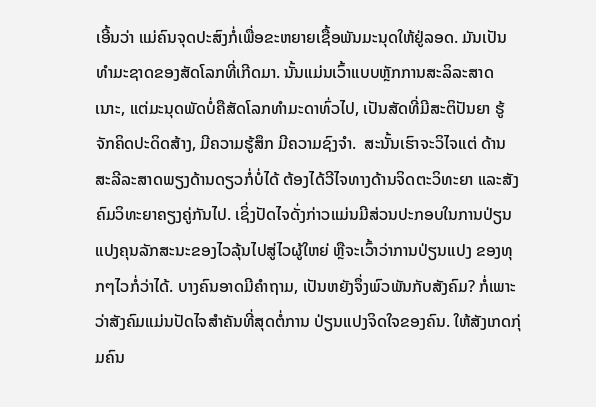ເອີ້ນວ່າ ແມ່ຄົນຈຸດປະສົງກໍ່ເພື່ອຂະຫຍາຍເຊື້ອພັນມະນຸດໃຫ້ຢູ່ລອດ. ມັນເປັນທໍາມະຊາດຂອງສັດໂລກທີ່ເກີດມາ. ນັ້ນແມ່ນເວົ້າແບບຫຼັກການສະລິລະສາດເນາະ, ແຕ່ມະນຸດພັດບໍ່ຄືສັດໂລກທໍາມະດາທົ່ວໄປ, ເປັນສັດທີ່ມີສະຕິປັນຍາ ຮູ້ຈັກຄິດປະດິດສ້າງ, ມີຄວາມຮູ້ສຶກ ມີຄວາມຊົງຈໍາ.  ສະນັ້ນເຮົາຈະວິໄຈແຕ່ ດ້ານ ສະລີລະສາດພຽງດ້ານດຽວກໍ່ບໍ່ໄດ້ ຕ້ອງໄດ້ວີໄຈທາງດ້ານຈິດຕະວິທະຍາ ແລະສັງຄົມວິທະຍາຄຽງຄູ່ກັນໄປ. ເຊິ່ງປັດໄຈດັ່ງກ່າວແມ່ນມີສ່ວນປະກອບໃນການປ່ຽນ ແປງຄຸນລັກສະນະຂອງໄວລຸ້ນໄປສູ່ໄວຜູ້ໃຫຍ່ ຫຼືຈະເວົ້າວ່າການປ່ຽນແປງ ຂອງທຸກໆໄວກໍ່ວ່າໄດ້. ບາງຄົນອາດມີຄໍາຖາມ, ເປັນຫຍັງຈຶ່ງພົວພັນກັບສັງຄົມ? ກໍ່ເພາະວ່າສັງຄົມແມ່ນປັດໄຈສໍາຄັນທີ່ສຸດຕໍ່ການ ປ່ຽນແປງຈິດໃຈຂອງຄົນ. ໃຫ້ສັງເກດກຸ່ມຄົນ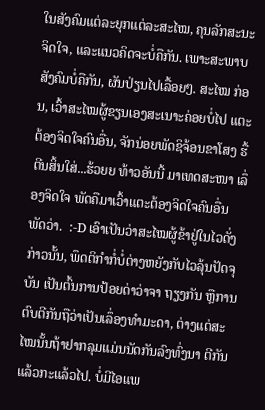ໃນສັງຄົມແຕ່ລະຍຸກແຕ່ລະສະໄໝ, ຄຸນລັກສະນະຈິດໃຈ, ແລະແນວຄິດຈະບໍ່ຄືກັນ. ເພາະສະພາບສັງຄົມບໍ່ຄືກັນ, ຜັນປ່ຽນໄປເລື້ອຍໆ. ສະໄໝ ກ່ອນ, ເວົ້າສະໄໝຜູ້ຂຽນເອງສະເນາະຄ່ອຍບໍ່ໄປ ແຕະຕ້ອງຈິດໃຈຄົນອື່ນ, ຈັກນ່ອຍພັດຊິຈ້ອນຂາໂສງ ຮື້ຕີນສິ້ນໃສ່...ຮ້ວຍຍ ທ້າວອັນນີ້ ມາເທດສະໜາ ເລຶ່ອງຈິດໃຈ ພັດຄືມາເວົ້າແຕະຕ້ອງຈິດໃຈຄົນອື່ນ ພັດວ່າ.  :-D ເອົາເປັນວ່າສະໄໝຜູ້ຂ້າຢູ່ໃນໄວດັ່ງກ່າວນັ້ນ, ພຶດຕິກໍາກໍ່ບໍ່ຕ່າງຫຍັງກັບໄວລຸ້ນປັດຈຸບັນ ເປັນຕົ້ນການປ້ອຍດ່າວ່າຈາ ຖຽງກັນ ຫຼືການຕົບຕີກັນຖືວ່າເປັນເລຶ່ອງທໍາມະດາ, ຕ່າງແຕ່ສະໄໝນັ້ນຖ້າຢາກລຸມແມ່ນນັດກັນລົງທົ່ງນາ ຕີກັນແລ້ວກະແລ້ວໄປ. ບໍ່ມີໄອແພ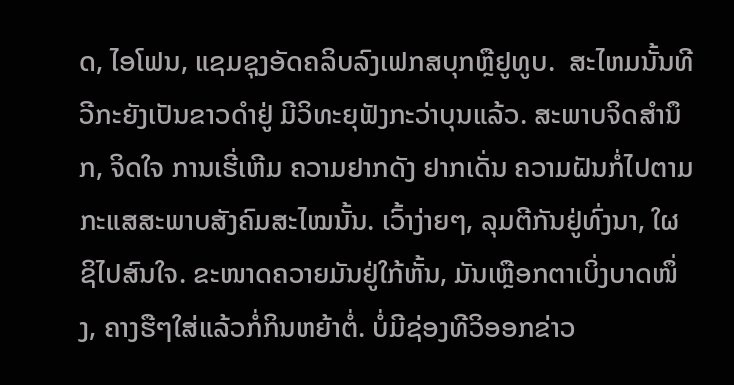ດ, ໄອໂຟນ, ແຊມຊຸງອັດຄລິບລົງເຟກສບຸກຫຼືຢູທູບ.  ສະໄຫມນັ້ນທີວີກະຍັງເປັນຂາວດໍາຢູ່ ມີວິທະຍຸຟັງກະວ່າບຸນແລ້ວ. ສະພາບຈິດສໍານຶກ, ຈິດໃຈ ການເຮີ່ເຫີມ ຄວາມຢາກດັງ ຢາກເດັ່ນ ຄວາມຝັນກໍ່ໄປຕາມກະແສສະພາບສັງຄົມສະໄໝນັ້ນ. ເວົ້າງ່າຍໆ, ລຸມຕີກັນຢູ່ທົ່ງນາ, ໃຜຊິໄປສົນໃຈ. ຂະໜາດຄວາຍມັນຢູ່ໃກ້ຫັ້ນ, ມັນເຫຼືອກຕາເບິ່ງບາດໜຶ່ງ, ຄາງຮືໆໃສ່ແລ້ວກໍ່ກິນຫຍ້າຕໍ່. ບໍ່ມີຊ່ອງທີວິອອກຂ່າວ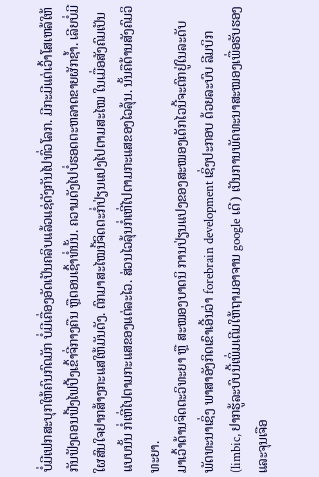ບໍ່ມີເຟກສະບຸກໃຫ້ຄົນກົດມັກ ບໍ່ມີເຄື່ອງອັດເປັນຄລິບແລ້ວແຊ່ດັງກັນໄປທົ່ວໂລກ. ມີກະມີແຕ່ເວົ້າໂສເຫລ້ໃຫ້ກັນຟັງຕອນຟີ້ງໄຟປີ້ງເຂົ້າຈີ່ກາງຄືນ ຫຼືຕອນເຊົ້າທໍ່ນັ້ນ. ຄວາມດັງໄປບໍ່ຮອດຕະຫລາດຂາຍຜັກຊໍ້າ. ເລີຍບໍ່ມີໃຜສົນໃຈຢາກສ້າງກະແສໃຫ້ມັນດັງ. ຕົກມາສະໄໝນີ້ຈິດຕະກໍ່ປ່ຽນແປງໄປຕາມສະໄໝ ໃນເມື່ອສັງຄົມເປັນແບບນັ້ນ ກໍ່ເຫີ່ໄປຕາມກະແສຂອງແຕ່ລະໄວ. ສ່ວນໄວລຸ້ນກໍ່ເຫີ່ໄປຕາມກະແສຂອງໄວລຸ້ນ. ນັ້ນຄືດ້ານສັງຄົມວິທະຍາ.
ມາເວົ້າດ້ານຈິດຕະວິທະຍາ ຫຼື ສະໝອງບາດນິ ການປ່ຽນແປງຂອງສະໝອງເດັກໄວນີ້ຈະຕົກຢູ່ໃນລະດັບພັດທະນາເຊິ່ງ ພາສາອັງກິດເຂົາເອີ້ນວ່າ forebrain development ເຊິ່ງປະກອບ ດ້ວຍລະບົບ ລີມບິກ (limbic, ຢາກຮູ້ລະບົບນີ້ເພິ່ມເຕີມໃຫ້ຖາມອາຈານ google ເດີ) ເປັນການພັດທະນາສະໝອງເພື່ອຮັບຮອງແລະຈຸນເຈືອ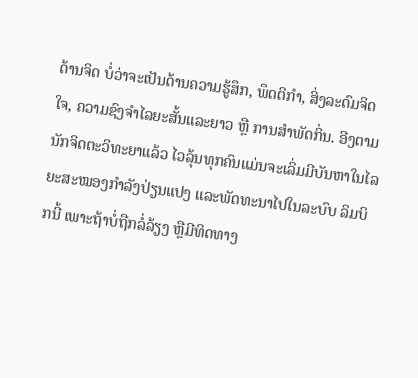ດ້ານຈິດ ບໍ່ວ່າຈະເປັນດ້ານຄວາມຮູ້ສຶກ, ພຶດຕິກໍາ, ສິ່ງລະດົມຈິດໃຈ, ຄວາມຊົງຈໍາໄລຍະສັ້ນແລະຍາວ ຫຼື ການສໍາພັດກິ່ນ. ອີງຕາມນັກຈິດຕະວິທະຍາແລ້ວ ໄວລຸ້ນທຸກຄົນແມ່ນຈະເລິ່ມມີບັນຫາໃນໄລຍະສະໝອງກໍາລັງປ່ຽນແປງ ແລະພັດທະນາໄປໃນລະບົບ ລິມບິກນີ້ ເພາະຖ້າບໍ່ຖືກລໍ່ລ້ຽງ ຫຼືມີທິດທາງ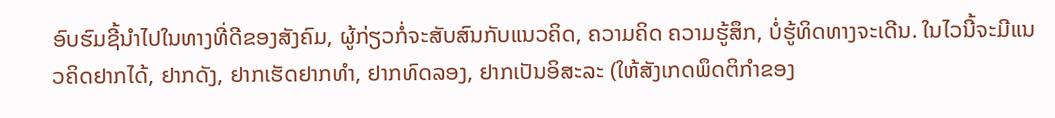ອົບຮົມຊີ້ນໍາໄປໃນທາງທີ່ດີຂອງສັງຄົມ, ຜູ້ກ່ຽວກໍ່ຈະສັບສົນກັບແນວຄິດ, ຄວາມຄິດ ຄວາມຮູ້ສຶກ, ບໍ່ຮູ້ທິດທາງຈະເດີນ. ໃນໄວນີ້ຈະມີແນວຄິດຢາກໄດ້, ຢາກດັງ, ຢາກເຮັດຢາກທໍາ, ຢາກທົດລອງ, ຢາກເປັນອິສະລະ (ໃຫ້ສັງເກດພຶດຕິກໍາຂອງ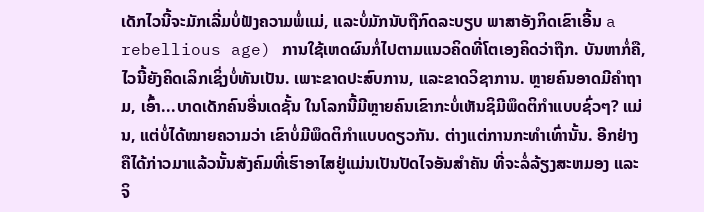ເດັກໄວນີ້ຈະມັກເລີ່ມບໍ່ຟັງຄວາມພໍ່ແມ່, ແລະບໍ່ມັກນັບຖືກົດລະບຽບ ພາສາອັງກິດເຂົາເອີ້ນ a rebellious age) ການໃຊ້ເຫດຜົນກໍ່ໄປຕາມແນວຄິດທີ່ໂຕເອງຄິດວ່າຖືກ. ບັນຫາກໍ່ຄື, ໄວນີ້ຍັງຄິດເລິກເຊິ່ງບໍ່ທັນເປັນ. ເພາະຂາດປະສົບການ, ແລະຂາດວິຊາການ. ຫຼາຍຄົນອາດມີຄໍາຖາມ, ເອົ້າ...ບາດເດັກຄົນອື່ນເດຊັ້ນ ໃນໂລກນີ້ມີຫຼາຍຄົນເຂົາກະບໍ່ເຫັນຊິມີພຶດຕິກໍາແບບຊົ່ວໆ? ແມ່ນ, ແຕ່ບໍ່ໄດ້ໝາຍຄວາມວ່າ ເຂົາບໍ່ມີພຶດຕິກໍາແບບດຽວກັນ. ຕ່າງແຕ່ການກະທໍາເທົ່ານັ້ນ. ອີກຢ່າງຄືໄດ້ກ່າວມາແລ້ວນັ້ນສັງຄົມທີ່ເຮົາອາໄສຢູ່ແມ່ນເປັນປັດໄຈອັນສໍາຄັນ ທີ່ຈະລໍ່ລ້ຽງສະຫມອງ ແລະຈິ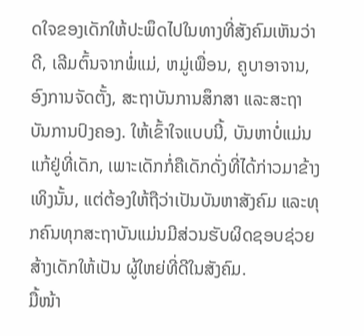ດໃຈຂອງເດັກໃຫ້ປະພຶດໄປໃນທາງທີ່ສັງຄົມເຫັນວ່າດີ, ເລີມຕົ້ນຈາກພໍ່ແມ່, ຫມູ່ເພື່ອນ, ຄູບາອາຈານ, ອົງການຈັດຕັ້ງ, ສະຖາບັນການສຶກສາ ແລະສະຖາບັນການປົງຄອງ. ໃຫ້ເຂົ້າໃຈແບບນີ້, ບັນຫາບໍ່ແມ່ນແກ້ຢູ່ທີ່ເດັກ, ເພາະເດັກກໍ່ຄືເດັກດັ່ງທີ່ໄດ້ກ່າວມາຂ້າງເທິງນັ້ນ, ແຕ່ຕ້ອງໃຫ້ຖືວ່າເປັນບັນຫາສັງຄົມ ແລະທຸກຄົນທຸກສະຖາບັນແມ່ນມີສ່ວນຮັບຜິດຊອບຊ່ວຍສ້າງເດັກໃຫ້ເປັນ ຜູ້ໃຫຍ່ທີ່ດີໃນສັງຄົມ.
ມື້ໜ້າ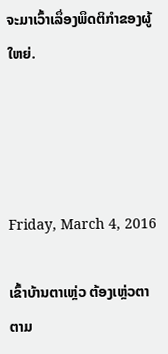ຈະມາເວົ້າເລຶ່ອງພຶດຕິກໍາຂອງຜູ້ໃຫຍ່.




Friday, March 4, 2016

ເຂົ້າບ້ານຕາເຫຼ່ວ ຕ້ອງເຫຼ່ວຕາຕາມ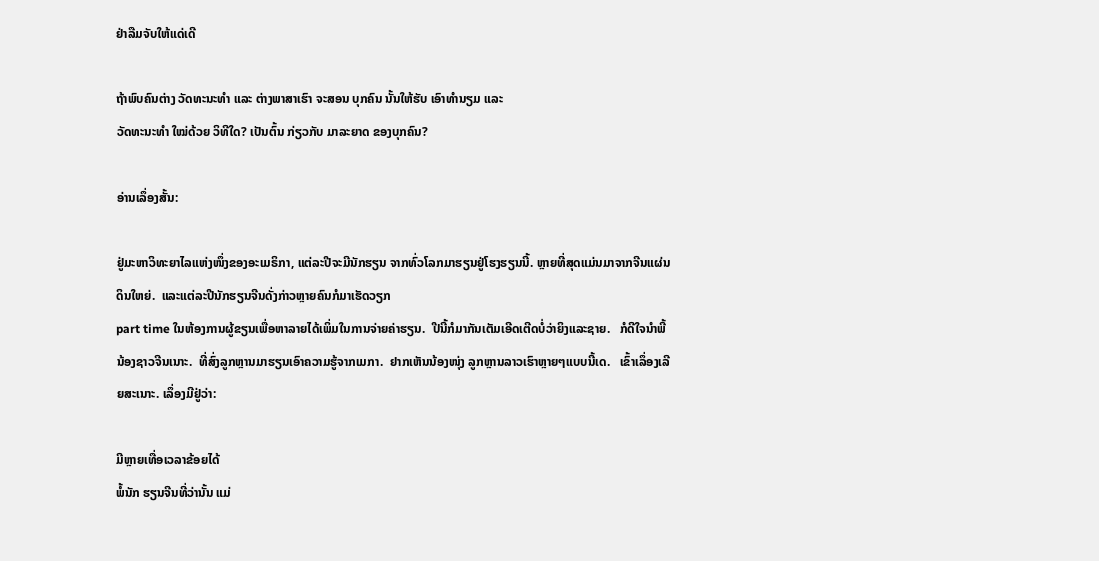ຢ່າລືມຈັບໃຫ້ແດ່ເດີ

ຖ້າພົບຄົນຕ່າງ ວັດທະນະທໍາ ແລະ ຕ່າງພາສາເຮົາ ຈະສອນ ບຸກຄົນ ນັ້ນໃຫ້ຮັບ ເອົາທໍານຽມ ແລະ
ວັດທະນະທໍາ ໃໝ່ດ້ວຍ ວິທີໃດ? ເປັນຕົ້ນ ກ່ຽວກັບ ມາລະຍາດ ຂອງບຸກຄົນ?

ອ່ານເລຶ່ອງສັ້ນ:

ຢູ່ມະຫາວິທະຍາໄລແຫ່ງໜຶ່ງຂອງອະເມຣິກາ, ແຕ່ລະປີຈະມີນັກຮຽນ ຈາກທົ່ວໂລກມາຮຽນຢູ່ໂຮງຮຽນນີ້. ຫຼາຍທີ່ສຸດແມ່ນມາຈາກຈີນແຜ່ນດິນໃຫຍ່.  ແລະແຕ່ລະປີນັກຮຽນຈີນດັ່ງກ່າວຫຼາຍຄົນກໍມາເຮັດວຽກ
part time ໃນຫ້ອງການຜູ້ຂຽນເພື່ອຫາລາຍໄດ້ເພິ່ມໃນການຈ່າຍຄ່າຮຽນ.  ປີນີ້ກໍມາກັນເຕັມເອີດເຕີດບໍ່ວ່າຍິງແລະຊາຍ.   ກໍດີໃຈນໍາພີ້ນ້ອງຊາວຈີນເນາະ.  ທີ່ສົ່ງລູກຫຼານມາຮຽນເອົາຄວາມຮູ້ຈາກເມກາ.  ຢາກເຫັນນ້ອງໜຸ່ງ ລູກຫຼານລາວເຮົາຫຼາຍໆແບບນີ້ເດ.   ເຂົ້າເລຶ່ອງເລີຍສະເນາະ. ເລຶ່ອງມີຢູ່ວ່າ:

ມີຫຼາຍເທື່ອເວລາຂ້ອຍໄດ້
ພໍ້ນັກ ຮຽນຈີນທີ່ວ່ານັ້ນ ແມ່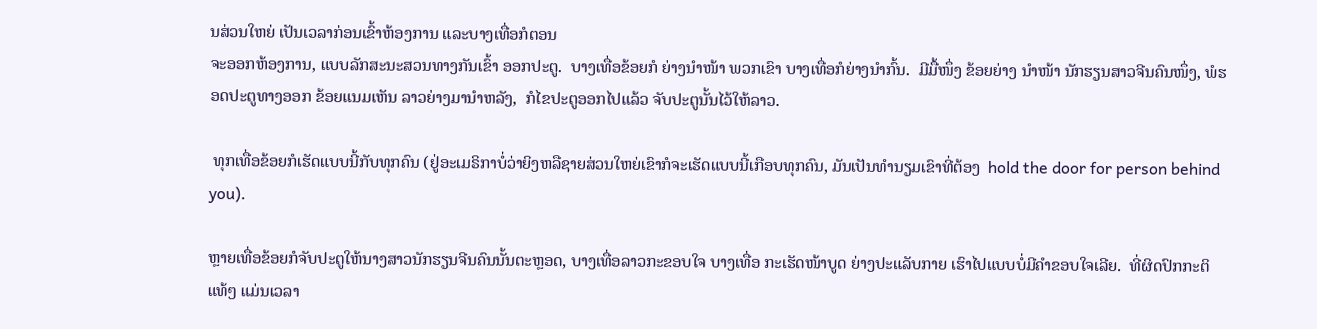ນສ່ວນໃຫຍ່ ເປັນເວລາກ່ອນເຂົ້າຫ້ອງການ ແລະບາງເທື່ອກໍຕອນ
ຈະອອກຫ້ອງການ, ແບບລັກສະນະສວນທາງກັນເຂົ້າ ອອກປະຕູ.  ບາງເທື່ອຂ້ອຍກໍ ຍ່າງນໍາໜ້າ ພວກເຂົາ ບາງເທື່ອກໍຍ່າງນໍາກົ້ນ.  ມີມື້ໜຶ່ງ ຂ້ອຍຍ່າງ ນໍາໜ້າ ນັກຮຽນສາວຈີນຄົນໜຶ່ງ, ພໍຮອດປະຕູທາງອອກ ຂ້ອຍແນມເຫັນ ລາວຍ່າງມານໍາຫລັງ,  ກໍໄຂປະຕູອອກໄປແລ້ວ ຈັບປະຕູນັ້ນໄວ້ໃຫ້ລາວ.

 ທຸກເທື່ອຂ້ອຍກໍເຮັດແບບນີ້ກັບທຸກຄົນ (ຢູ່ອະເມຣິກາບໍ່ວ່າຍິງຫລືຊາຍສ່ວນໃຫຍ່ເຂົາກໍຈະເຮັດແບບນີ້ເກືອບທຸກຄົນ, ມັນເປັນທໍານຽມເຂົາທີ່ຕ້ອງ  hold the door for person behind you).

ຫຼາຍເທື່ອຂ້ອຍກໍຈັບປະຕູໃຫ້ນາງສາວນັກຮຽນຈີນຄົນນັ້ນຕະຫຼອດ, ບາງເທື່ອລາວກະຂອບໃຈ ບາງເທື່ອ ກະເຮັດໜ້າບູດ ຍ່າງປະແລັບກາຍ ເຮົາໄປແບບບໍ່ມີຄໍາຂອບໃຈເລີຍ.  ທີ່ຜິດປົກກະຕິແທ້ໆ ແມ່ນເວລາ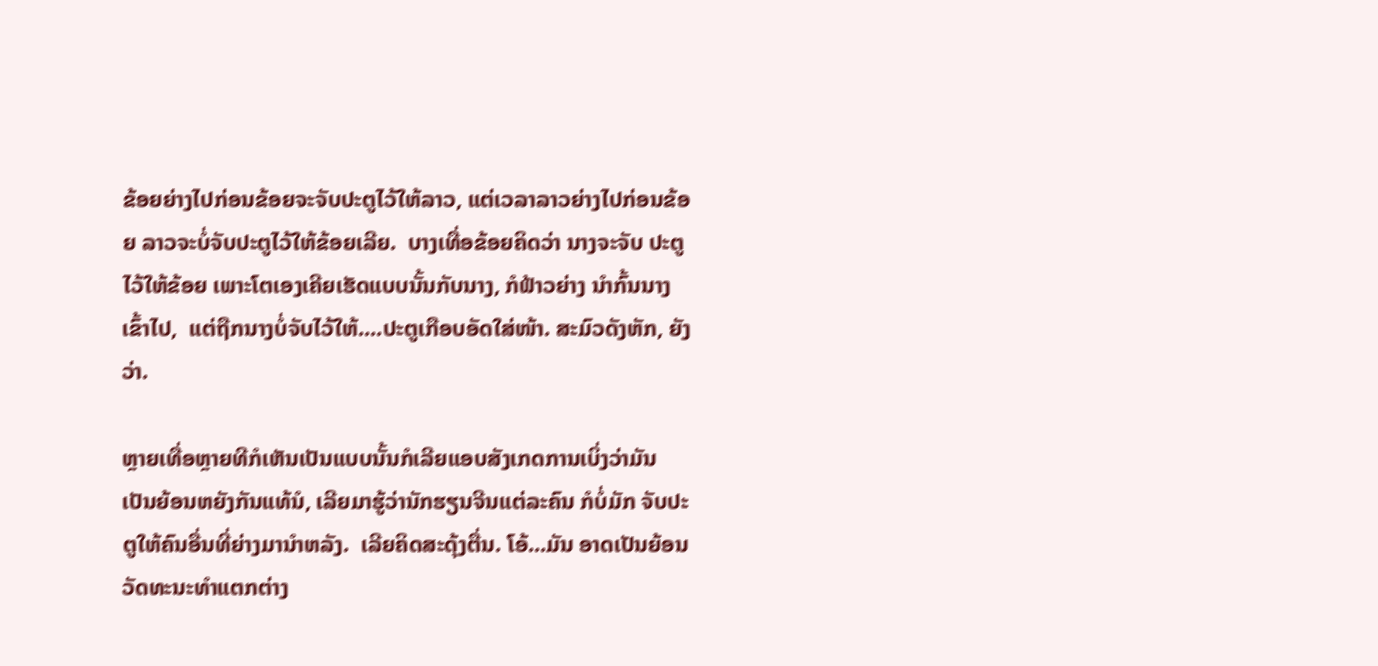ຂ້ອຍຍ່າງໄປກ່ອນຂ້ອຍຈະຈັບປະຕູໄວ້ໃຫ້ລາວ, ແຕ່ເວລາລາວຍ່າງໄປກ່ອນຂ້ອຍ ລາວຈະບໍ່ຈັບປະຕູໄວ້ໃຫ້ຂ້ອຍເລີຍ.  ບາງເທື່ອຂ້ອຍຄິດວ່າ ນາງຈະຈັບ ປະຕູໄວ້ໃຫ້ຂ້ອຍ ເພາະໂຕເອງເຄີຍເຮັດແບບນັ້ນກັບນາງ, ກໍຟ້າວຍ່າງ ນໍາກົ້ນນາງເຂົ້າໄປ,  ແຕ່ຖືກນາງບໍ່ຈັບໄວ້ໃຫ້....ປະຕູເກືອບອັດໃສ່ໜ້າ. ສະມົວດັງຫັກ, ຍັງວ່າ.

ຫຼາຍເທື່ອຫຼາຍທີກໍເຫັນເປັນແບບນັ້ນກໍເລີຍແອບສັງເກດການເບິ່ງວ່າມັນ ເປັນຍ້ອນຫຍັງກັນແທ້ນໍ, ເລີຍມາຮູ້ວ່ານັກຮຽນຈີນແຕ່ລະຄົນ ກໍບໍ່ມັກ ຈັບປະຕູໃຫ້ຄົນອື່ນທີ່ຍ່າງມານໍາຫລັງ.  ເລີຍຄິດສະດຸ້ງຕື່ນ. ໂອ້...ມັນ ອາດເປັນຍ້ອນ ວັດທະນະທໍາແຕກຕ່າງ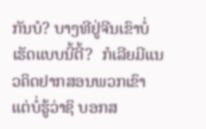ກັນບໍ? ບາງທີຢູ່ຈີນເຂົາບໍ່ເຮັດແບບນີ້ຕີ້?  ກໍເລີຍມີແນວຄິດຢາກສອນພວກເຂົາ ແຕ່ບໍ່ຮູ້ວ່າຊິ ບອກສ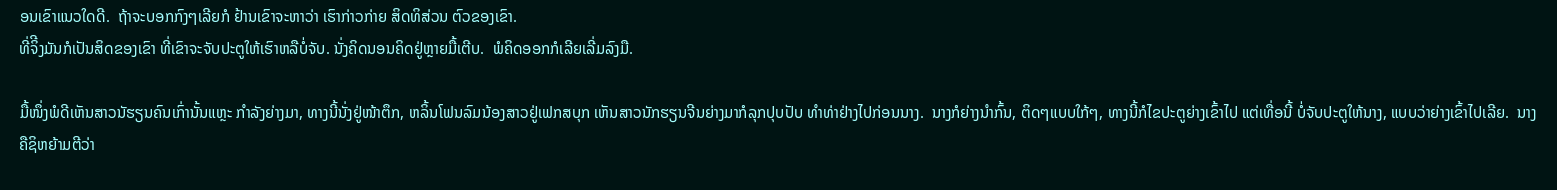ອນເຂົາແນວໃດດີ.  ຖ້າຈະບອກກົງໆເລີຍກໍ ຢ້ານເຂົາຈະຫາວ່າ ເຮົາກ່າວກ່າຍ ສິດທິສ່ວນ ຕົວຂອງເຂົາ.
ທີ່ຈິີງມັນກໍເປັນສິດຂອງເຂົາ ທີ່ເຂົາຈະຈັບປະຕູໃຫ້ເຮົາຫລືບໍ່ຈັບ. ນັ່ງຄິດນອນຄິດຢູ່ຫຼາຍມື້ເຕີບ.  ພໍຄິດອອກກໍເລີຍເລີ່ມລົງມື.

ມື້ໜຶ່ງພໍດີເຫັນສາວນັຮຽນຄົນເກົ່ານັ້ນແຫຼະ ກໍາລັງຍ່າງມາ, ທາງນີ້ນັ່ງຢູ່ໜ້າຕຶກ, ຫລິ້ນໂຟນລົມນ້ອງສາວຢູ່ເຟກສບຸກ ເຫັນສາວນັກຮຽນຈີນຍ່າງມາກໍລຸກປຸບປັບ ທໍາທ່າຢ່າງໄປກ່ອນນາງ.  ນາງກໍຍ່າງນໍາກົ້ນ, ຕິດໆແບບໃກ້ໆ, ທາງນີ້ກໍໄຂປະຕູຍ່າງເຂົ້າໄປ ແຕ່ເທື່ອນີ້ ບໍ່ຈັບປະຕູໃຫ້ນາງ, ແບບວ່າຍ່າງເຂົ້າໄປເລີຍ.  ນາງຄືຊິຫຍ້າມຕີວ່າ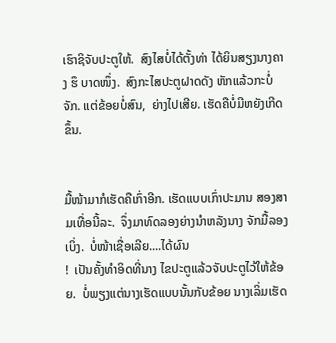ເຮົາຊິຈັບປະຕູໃຫ້.  ສົງໄສບໍ່ໄດ້ຕັ້ງທ່າ ໄດ້ຍິນສຽງນາງຄາງ ຮຶ ບາດໜຶ່ງ.  ສົງກະໄສປະຕູຝາດດັງ ຫັກແລ້ວກະບໍ່ຈັກ. ແຕ່ຂ້ອຍບໍ່ສົນ,  ຍ່າງໄປເສີຍ. ເຮັດຄືບໍ່ມີຫຍັງເກີດຂຶ້ນ.


ມື້ໜ້າມາກໍເຮັດຄືເກົ່າອີກ. ເຮັດແບບເກົ່າປະມານ ສອງສາມເທື່ອນີ້ລະ.  ຈຶ່ງມາທົດລອງຍ່າງນໍາຫລັງນາງ ຈັກມື້ລອງເບິ່ງ.  ບໍ່ໜ້າເຊື່ອເລີຍ....ໄດ້ຜົນ
!  ເປັນຄັ້ງທໍາອິດທີ່ນາງ ໄຂປະຕູແລ້ວຈັບປະຕູໄວ້ໃຫ້ຂ້ອຍ.  ບໍ່ພຽງແຕ່ນາງເຮັດແບບນັ້ນກັບຂ້ອຍ ນາງເລິ່ມເຮັດ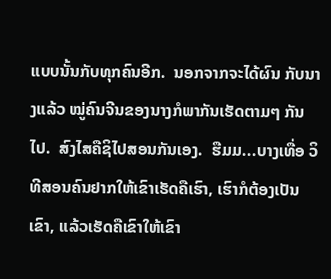ແບບນັ້ນກັບທຸກຄົນອີກ.  ນອກຈາກຈະໄດ້ຜົນ ກັບນາງແລ້ວ ໝູ່ຄົນຈີນຂອງນາງກໍພາກັນເຮັດຕາມໆ ກັນໄປ.  ສົງໄສຄືຊິໄປສອນກັນເອງ.  ຮືມມ...ບາງເທື່ອ ວິທີສອນຄົນຢາກໃຫ້ເຂົາເຮັດຄືເຮົາ, ເຮົາກໍຕ້ອງເປັນເຂົາ, ແລ້ວເຮັດຄືເຂົາໃຫ້ເຂົາ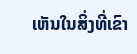ເຫັນໃນສິ່ງທີ່ເຂົາ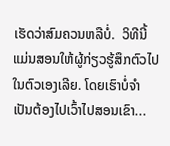ເຮັດວ່າສົມຄວນຫລືບໍ່.  ວິທີນີ້ແມ່ນສອນໃຫ້ຜູ້ກ່ຽວຮູ້ສຶກຕົວໄປໃນຕົວເອງເລີຍ. ໂດຍເຮົາບໍ່ຈໍາເປັນຕ້ອງໄປເວົ້າໄປສອນເຂົາ...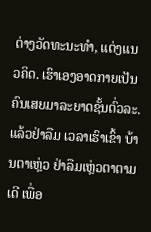ຕ່າງວັດທະນະທໍາ, ແຕ່ງແນວຄິດ. ເຮົາເອງອາດກາຍເປັນຄົນເສຍມາລະຍາດຊັ້ນຕົ່ວລະ. ແລ້ວຢ່າລືມ ເວລາເຮົາເຂົ້າ ບ້ານຕາເຫຼ່ວ ຢ່າລືມເຫຼ່ວຕາຕາມເດີ ເພື່ອ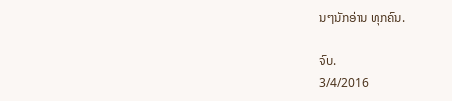ນໆນັກອ່ານ ທຸກຄົນ.

ຈົບ.
3/4/2016